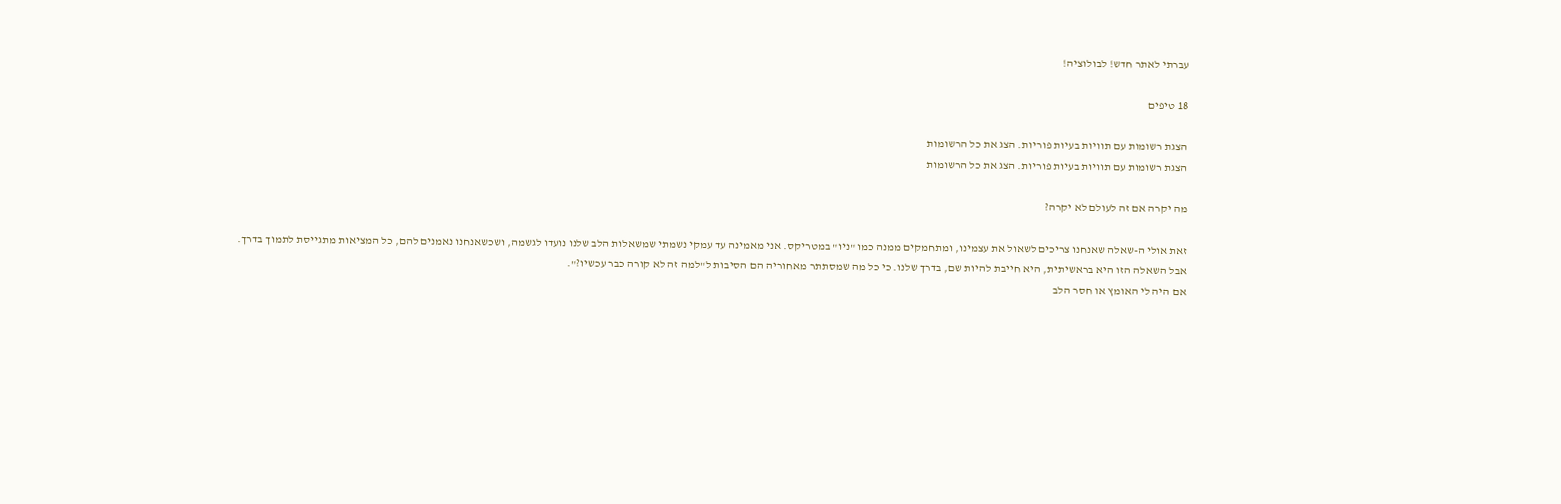עברתי לאתר חדש! לבולוציה!

18 טיפים

הצגת רשומות עם תוויות בעיות פוריות. הצג את כל הרשומות
הצגת רשומות עם תוויות בעיות פוריות. הצג את כל הרשומות

מה יקרה אם זה לעולם לא יקרה?

זאת אולי ה-שאלה שאנחנו צריכים לשאול את עצמינו, ומתחמקים ממנה כמו "ניו" במטריקס. אני מאמינה עד עמקי נשמתי שמשאלות הלב שלנו נועדו לגשמה, ושכשאנחנו נאמנים להם, כל המציאות מתגייסת לתמוך בדרך.
אבל השאלה הזו היא בראשיתית, היא חייבת להיות שם, בדרך שלנו. כי כל מה שמסתתר מאחוריה הם הסיבות ל"למה זה לא קורה כבר עכשיו?".
אם היה לי האומץ או חסר הלב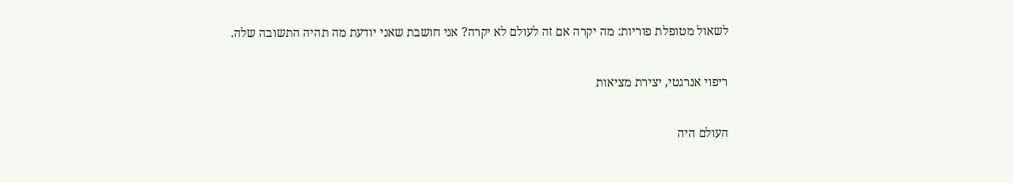לשאול מטופלת פוריות: מה יקרה אם זה לעולם לא יקרה? אני חושבת שאני יודעת מה תהיה התשובה שלה.

ריפוי אנרגטי, יצירת מציאות

העולם היה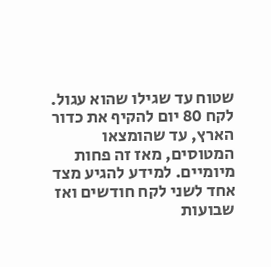שטוח עד שגילו שהוא עגול. לקח 80 יום להקיף את כדור הארץ, עד שהומצאו המטוסים, מאז זה פחות מיומיים. למידע להגיע מצד אחד לשני לקח חודשים ואז שבועות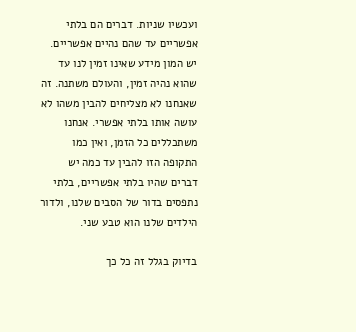ועכשיו שניות. דברים הם בלתי אפשריים עד שהם נהיים אפשריים. יש המון מידע שאינו זמין לנו עד שהוא נהיה זמין, והעולם משתנה. זה שאנחנו לא מצליחים להבין משהו לא עושה אותו בלתי אפשרי. אנחנו משתכללים כל הזמן, ואין כמו התקופה הזו להבין עד כמה יש דברים שהיו בלתי אפשריים, בלתי נתפסים בדור של הסבים שלנו, ולדור הילדים שלנו הוא טבע שני.

בדיוק בגלל זה כל כך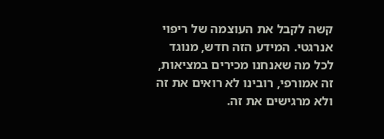קשה לקבל את העוצמה של ריפוי אנרגטי. המידע הזה חדש, מנוגד לכל מה שאנחנו מכירים במציאות, זה אמורפי, רובינו לא רואים את זה ולא מרגישים את זה.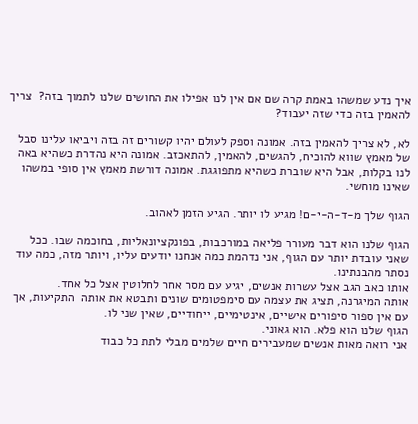איך נדע שמשהו באמת קרה שם אם אין לנו אפילו את החושים שלנו לתמוך בזה?  צריך להאמין בזה כדי שזה יעבוד?

לא, לא צריך להאמין בזה. אמונה וספק לעולם יהיו קשורים זה בזה ויביאו עלינו סבל של מאמץ שווא להוכיח, להגשים, להאמין, להתאכזב. אמונה היא נהדרת כשהיא באה לנו בקלות, אבל היא שוברת כשהיא מתפוגגת. אמונה דורשת מאמץ אין סופי במשהו שאינו מוחשי.

הגוף שלך מ-ד-ה-י-ם! מגיע לו יותר. הגיע הזמן לאהוב.

הגוף שלנו הוא דבר מעורר פליאה במורכבות, בפונקציונאליות, בחוכמה שבו. ככל שאני עובדת יותר עם הגוף, אני נדהמת כמה אנחנו יודעים עליו, ויותר מזה, כמה עוד נסתר מהבנתינו.
אותו כאב הגב אצל עשרות אנשים, יגיע עם מסר אחר לחלוטין אצל כל אחד.
אותה המיגרנה, תציג את עצמה עם סימפטומים שונים ותבטא את אותה  התקיעות, אך עם אין ספור סיפורים אישיים, אינטימיים, ייחודיים, שאין שני לו.
הגוף שלנו הוא פלא. הוא גאוני.
אני רואה מאות אנשים שמעבירים חיים שלמים מבלי לתת כל כבוד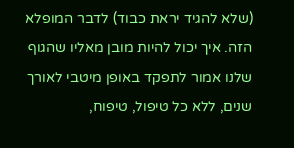(שלא להגיד יראת כבוד) לדבר המופלא הזה. איך יכול להיות מובן מאליו שהגוף שלנו אמור לתפקד באופן מיטבי לאורך שנים, ללא כל טיפול, טיפוח,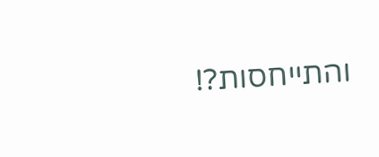והתייחסות?!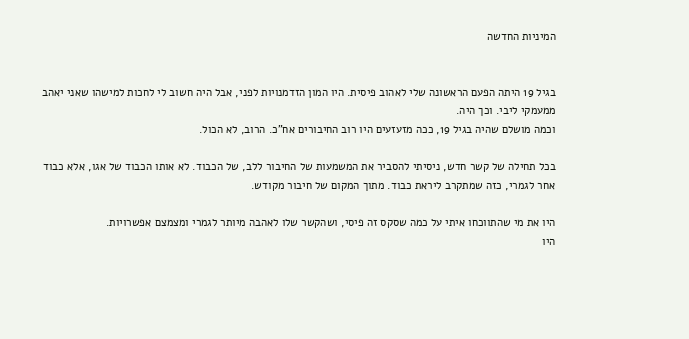המיניות החדשה


בגיל 19 היתה הפעם הראשונה שלי לאהוב פיסית. היו המון הזדמנויות לפני, אבל היה חשוב לי לחכות למישהו שאני יאהב ממעמקי ליבי. וכך היה.
וכמה מושלם שהיה בגיל 19, ככה מזעזעים היו רוב החיבורים אח"כ. הרוב, לא הכול.

בכל תחילה של קשר חדש, ניסיתי להסביר את המשמעות של החיבור ללב, של הכבוד. לא אותו הכבוד של אגו, אלא כבוד אחר לגמרי, כזה שמתקרב ליראת כבוד. מתוך המקום של חיבור מקודש.

היו את מי שהתווכחו איתי על כמה שסקס זה פיסי, ושהקשר שלו לאהבה מיותר לגמרי ומצמצם אפשרויות.
היו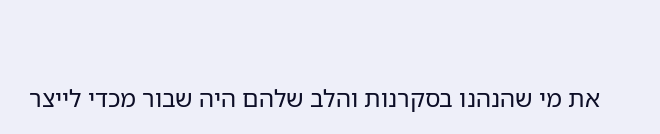את מי שהנהנו בסקרנות והלב שלהם היה שבור מכדי לייצר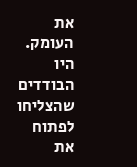את העומק.
היו הבודדים שהצליחו לפתוח את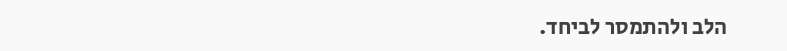הלב ולהתמסר לביחד.